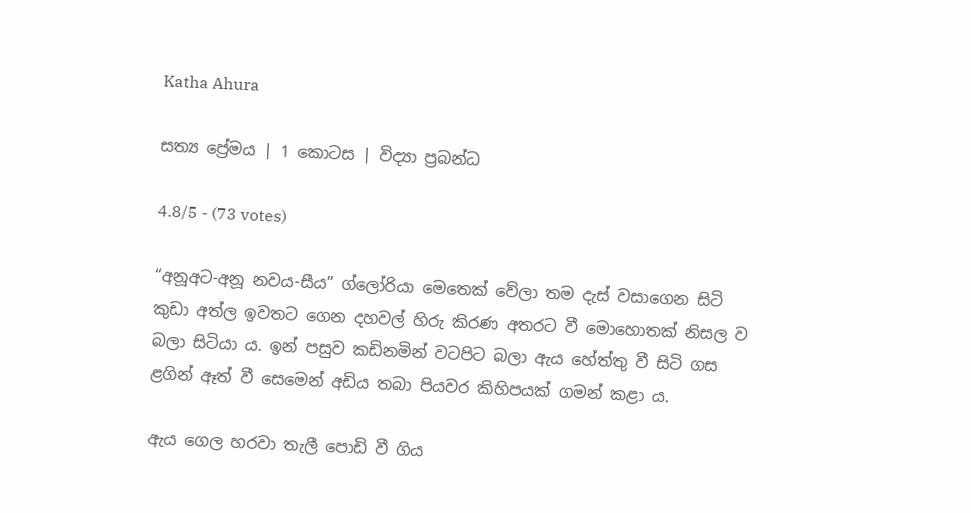Katha Ahura

සත්‍ය ප්‍රේමය | 1 කොටස | විද්‍යා ප්‍රබන්ධ

4.8/5 - (73 votes)

“අනූඅට-අනූ නවය-සීය” ග්ලෝරියා මෙතෙක්‌ වේලා තම දැස්‌ වසාගෙන සිටි කුඩා අත්ල ඉවතට ගෙන දහවල් හිරු කිරණ අතරට වී මොහොතක්‌ නිසල ව බලා සිටියා ය. ඉන් පසුව කඩිනමින් වටපිට බලා ඇය හේත්තු වී සිටි ගස ළගින් ඈත් වී සෙමෙන් අඩිය තබා පියවර කිහිපයක්‌ ගමන් කළා ය.

ඇය ගෙල හරවා තැලී පොඩි වී ගිය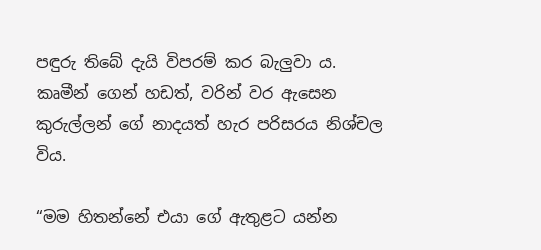පඳුරු තිබේ දැයි විපරම් කර බැලුවා ය. කෘමීන් ගෙන් හඩත්, වරින් වර ඇසෙන කුරුල්ලන් ගේ නාදයත් හැර පරිසරය නිශ්චල විය.

“මම හිතන්නේ එයා ගේ ඇතුළට යන්න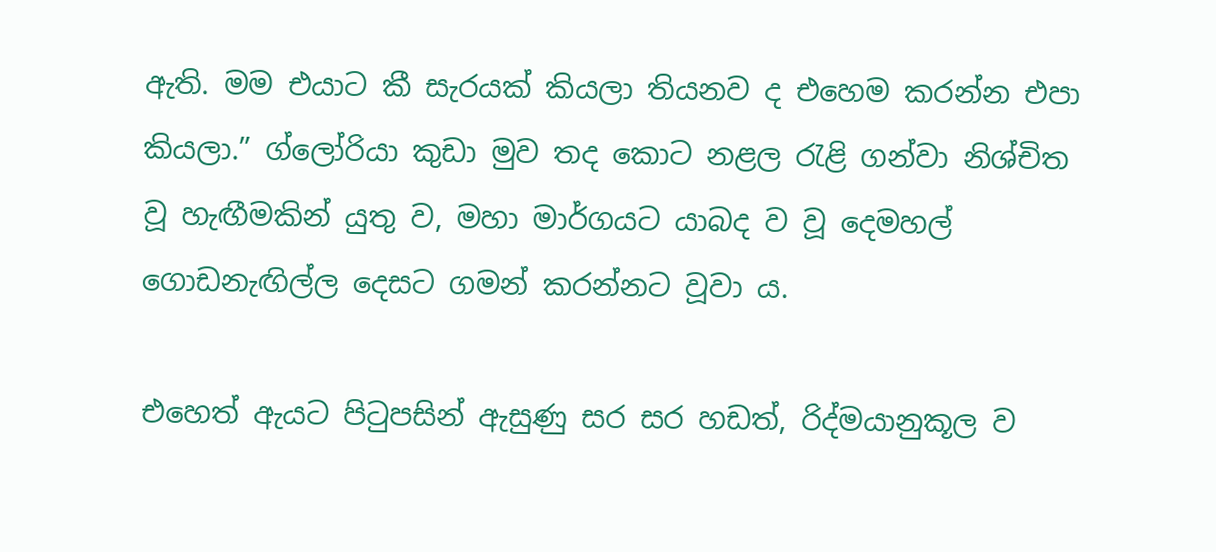ඇති. මම එයාට කී සැරයක්‌ කියලා තියනව ද එහෙම කරන්න එපා කියලා.” ග්ලෝරියා කුඩා මුව තද කොට නළල රැළි ගන්වා නිශ්චිත වූ හැඟීමකින් යුතු ව, මහා මාර්ගයට යාබද ව වූ දෙමහල් ගොඩනැඟිල්ල දෙසට ගමන් කරන්නට වූවා ය.

එහෙත් ඇයට පිටුපසින් ඇසුණු සර සර හඩත්, රිද්මයානුකූල ව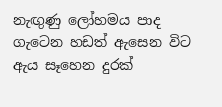නැඟුණු ලෝහමය පාද ගැටෙන හඩත් ඇසෙන විට ඇය සෑහෙන දුරක්‌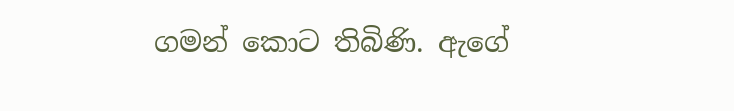ගමන් කොට තිබිණි. ඇගේ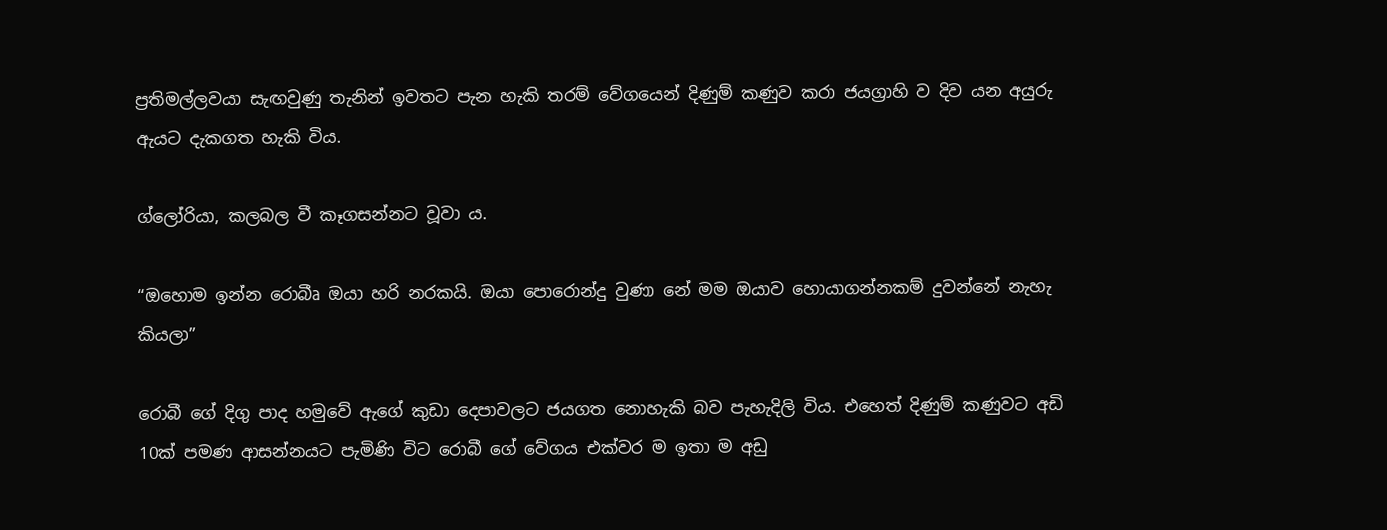ප්‍රතිමල්ලවයා සැඟවුණු තැනින් ඉවතට පැන හැකි තරම් වේගයෙන් දිණුම් කණුව කරා ජයග්‍රාහි ව දිව යන අයුරු ඇයට දැකගත හැකි විය.

ග්ලෝරියා, කලබල වී කෑගසන්නට වූවා ය.

“ඔහොම ඉන්න රොබීෘ ඔයා හරි නරකයි. ඔයා පොරොන්දු වුණා නේ මම ඔයාව හොයාගන්නකම් දුවන්නේ නැහැ කියලා”

රොබී ගේ දිගු පාද හමුවේ ඇගේ කුඩා දෙපාවලට ජයගත නොහැකි බව පැහැදිලි විය. එහෙත් දිණුම් කණුවට අඩි 10ක්‌ පමණ ආසන්නයට පැමිණි විට රොබී ගේ වේගය එක්‌වර ම ඉතා ම අඩු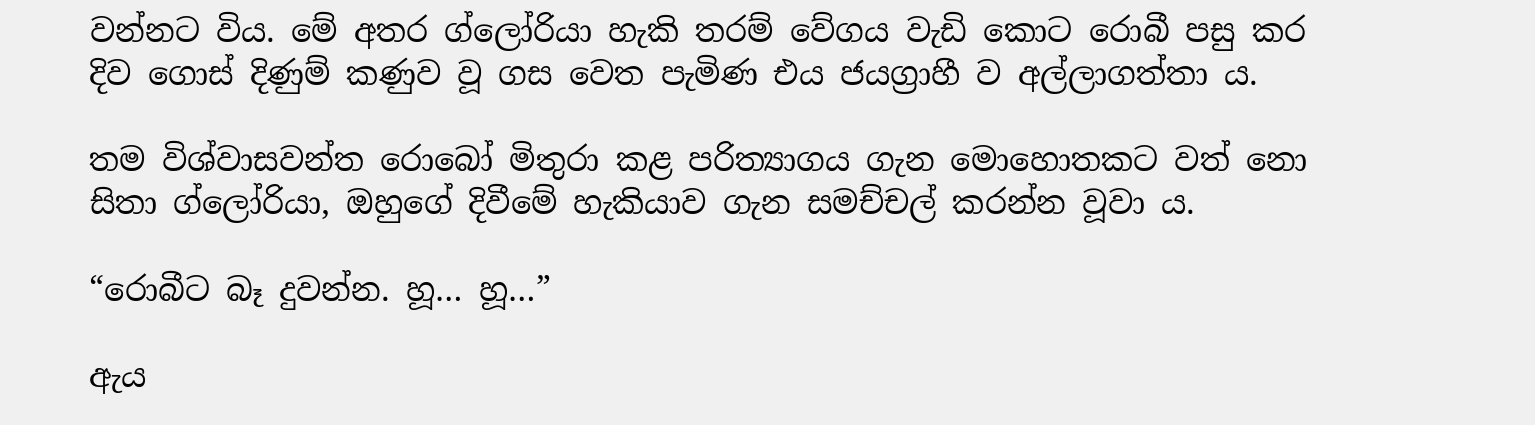වන්නට විය. මේ අතර ග්ලෝරියා හැකි තරම් වේගය වැඩි කොට රොබී පසු කර දිව ගොස්‌ දිණුම් කණුව වූ ගස වෙත පැමිණ එය ජයග්‍රාහී ව අල්ලාගත්තා ය.

තම විශ්වාසවන්ත රොබෝ මිතුරා කළ පරිත්‍යාගය ගැන මොහොතකට වත් නො සිතා ග්ලෝරියා, ඔහුගේ දිවීමේ හැකියාව ගැන සමච්චල් කරන්න වූවා ය.

“රොබීට බෑ දුවන්න. හූ… හූ…”

ඇය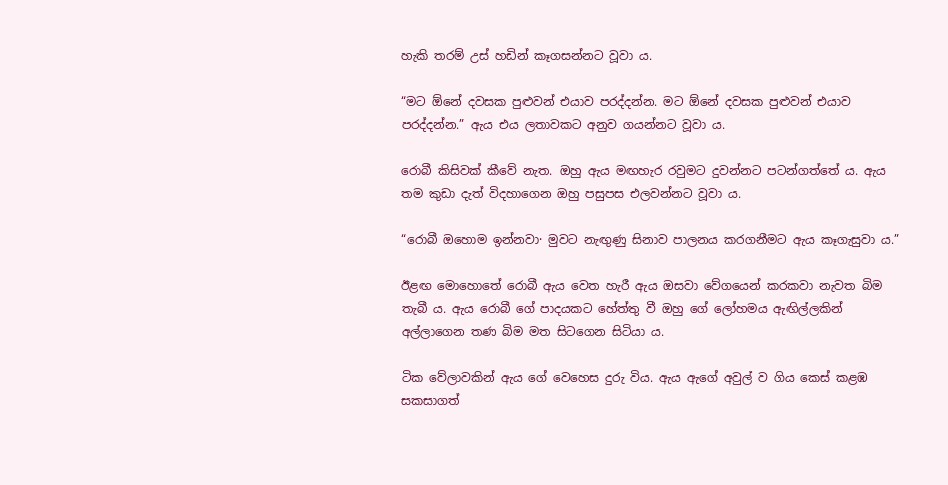හැකි තරම් උස්‌ හඩින් කෑගසන්නට වූවා ය.

“මට ඕනේ දවසක පුළුවන් එයාව පරද්දන්න. මට ඕනේ දවසක පුළුවන් එයාව පරද්දන්න.” ඇය එය ලතාවකට අනුව ගයන්නට වූවා ය.

රොබී කිසිවක්‌ කීවේ නැත. ඔහු ඇය මඟහැර රවුමට දුවන්නට පටන්ගත්තේ ය. ඇය තම කුඩා දැත් විදහාගෙන ඔහු පසුපස එලවන්නට වූවා ය.

“රොබී ඔහොම ඉන්නවා· මුවට නැඟුණු සිනාව පාලනය කරගනීමට ඇය කෑගැසුවා ය.”

ඊළඟ මොහොතේ රොබී ඇය වෙත හැරී ඇය ඔසවා වේගයෙන් කරකවා නැවත බිම තැබී ය. ඇය රොබී ගේ පාදයකට හේත්තු වී ඔහු ගේ ලෝහමය ඇඟිල්ලකින් අල්ලාගෙන තණ බිම මත සිටගෙන සිටියා ය.

ටික වේලාවකින් ඇය ගේ වෙහෙස දුරු විය. ඇය ඇගේ අවුල් ව ගිය කෙස්‌ කළඹ සකසාගත්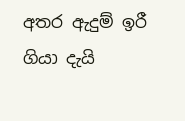අතර ඇදුම් ඉරී ගියා දැයි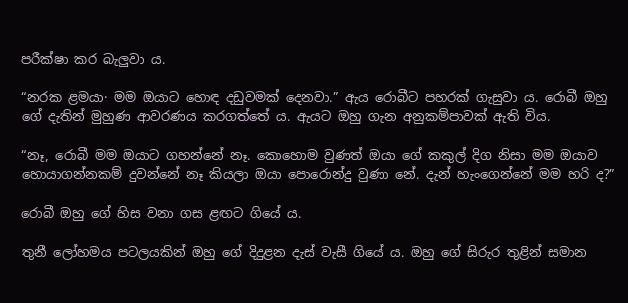පරීක්‌ෂා කර බැලුවා ය.

“නරක ළමයා· මම ඔයාට හොඳ දඩුවමක්‌ දෙනවා.” ඇය රොබීට පහරක්‌ ගැසුවා ය. රොබී ඔහු ගේ දැතින් මුහුණ ආවරණය කරගත්තේ ය. ඇයට ඔහු ගැන අනුකම්පාවක්‌ ඇති විය.

“නෑ, රොබී මම ඔයාට ගහන්නේ නෑ. කොහොම වුණත් ඔයා ගේ කකුල් දිග නිසා මම ඔයාව හොයාගන්නකම් දුවන්නේ නෑ කියලා ඔයා පොරොන්දු වුණා නේ. දැන් හැංගෙන්නේ මම හරි ද?”

රොබී ඔහු ගේ හිස වනා ගස ළඟට ගියේ ය.

තුනී ලෝහමය පටලයකින් ඔහු ගේ දිදුළන දැස්‌ වැසී ගියේ ය. ඔහු ගේ සිරුර තුළින් සමාන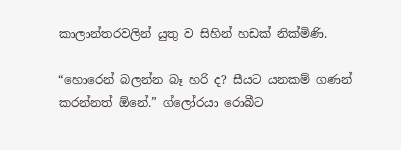කාලාන්තරවලින් යුතු ව සිහින් හඩක්‌ නික්‌මිණි.

“හොරෙන් බලන්න බෑ හරි ද? සීයට යනකම් ගණන් කරන්නත් ඕනේ.” ග්ලෝරයා රොබීට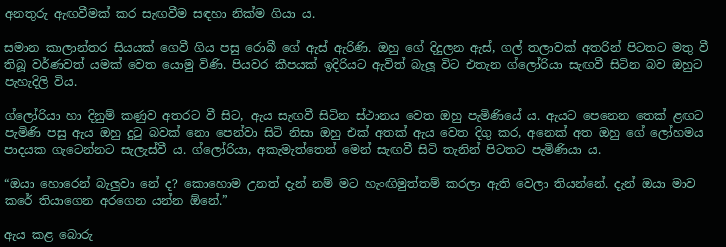අනතුරු ඇඟවීමක්‌ කර සැඟවීම සඳහා නික්‌ම ගියා ය.

සමාන කාලාන්තර සියයක්‌ ගෙවී ගිය පසු රොබී ගේ ඇස්‌ ඇරිණි. ඔහු ගේ දිදුලන ඇස්‌, ගල් තලාවක්‌ අතරින් පිටතට මතු වී තිබූ වර්ණවත් යමක්‌ වෙත යොමු විණි. පියවර කීපයක්‌ ඉදිරියට ඇවිත් බැලූ විට එතැන ග්ලෝරියා සැඟවී සිටින බව ඔහුට පැහැදිලි විය.

ග්ලෝරියා හා දිනුම් කණුව අතරට වී සිට, ඇය සැඟවී සිටින ස්‌ථානය වෙත ඔහු පැමිණියේ ය. ඇයට පෙනෙන තෙක්‌ ළඟට පැමිණි පසු ඇය ඔහු දුටු බවක්‌ නො පෙන්වා සිටි නිසා ඔහු එක්‌ අතක්‌ ඇය වෙත දිගු කර, අනෙක්‌ අත ඔහු ගේ ලෝහමය පාදයක ගැටෙන්නට සැලැස්‌වී ය. ග්ලෝරියා, අකැමැත්තෙන් මෙන් සැඟවී සිටි තැනින් පිටතට පැමිණියා ය.

“ඔයා හොරෙන් බැලුවා නේ ද? කොහොම උනත් දැන් නම් මට හැංඟිමුත්තම් කරලා ඇති වෙලා තියන්නේ. දැන් ඔයා මාව කරේ තියාගෙන අරගෙන යන්න ඕනේ.”

ඇය කළ බොරු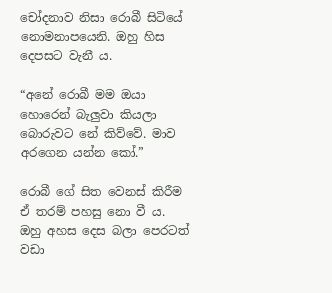චෝදනාව නිසා රොබී සිටියේ නොමනාපයෙනි. ඔහු හිස දෙපසට වැනී ය.

“අනේ රොබී මම ඔයා හොරෙන් බැලුවා කියලා බොරුවට නේ කිව්වේ. මාව අරගෙන යන්න කෝ.”

රොබී ගේ සිත වෙනස්‌ කිරීම ඒ තරම් පහසු නො වී ය. ඔහු අහස දෙස බලා පෙරටත් වඩා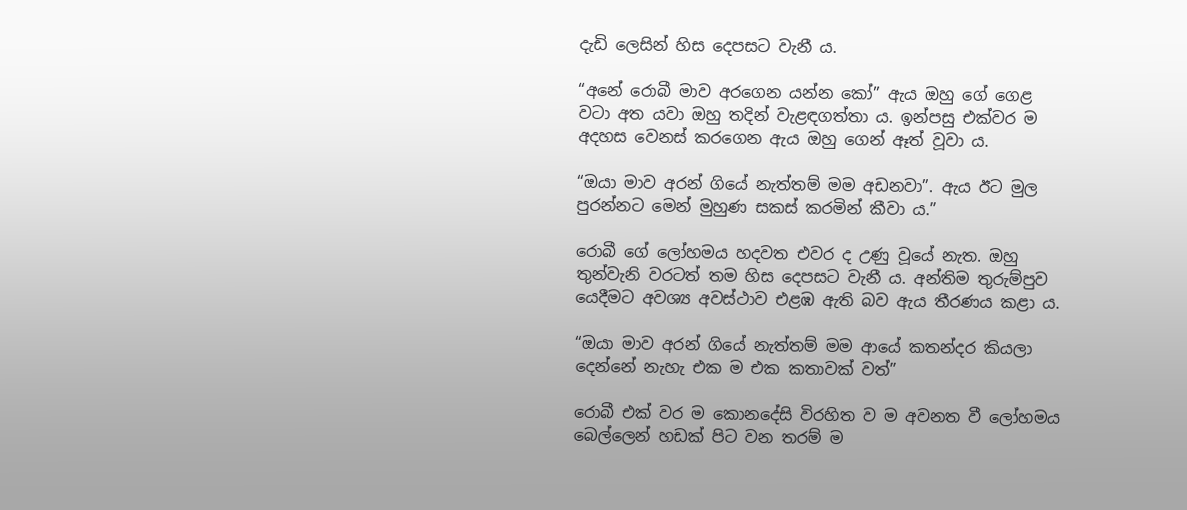දැඩි ලෙසින් හිස දෙපසට වැනී ය.

“අනේ රොබී මාව අරගෙන යන්න කෝ” ඇය ඔහු ගේ ගෙළ වටා අත යවා ඔහු තදින් වැළඳගත්තා ය. ඉන්පසු එක්‌වර ම අදහස වෙනස්‌ කරගෙන ඇය ඔහු ගෙන් ඈත් වූවා ය.

“ඔයා මාව අරන් ගියේ නැත්තම් මම අඩනවා”. ඇය ඊට මුල පුරන්නට මෙන් මුහුණ සකස්‌ කරමින් කීවා ය.”

රොබී ගේ ලෝහමය හදවත එවර ද උණු වූයේ නැත. ඔහු තුන්වැනි වරටත් තම හිස දෙපසට වැනී ය. අන්තිම තුරුම්පුව යෙදීමට අවශ්‍ය අවස්‌ථාව එළඹ ඇති බව ඇය තීරණය කළා ය.

“ඔයා මාව අරන් ගියේ නැත්තම් මම ආයේ කතන්දර කියලා දෙන්නේ නැහැ එක ම එක කතාවක්‌ වත්”

රොබී එක්‌ වර ම කොනදේසි විරහිත ව ම අවනත වී ලෝහමය බෙල්ලෙන් හඩක්‌ පිට වන තරම් ම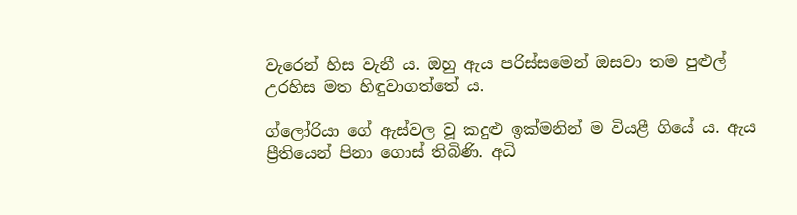වැරෙන් හිස වැනී ය. ඔහු ඇය පරිස්‌සමෙන් ඔසවා තම පුළුල් උරහිස මත හිඳුවාගත්තේ ය.

ග්ලෝරියා ගේ ඇස්‌වල වූ කදුළු ඉක්‌මනින් ම වියළී ගියේ ය. ඇය ප්‍රීතියෙන් පිනා ගොස්‌ තිබිණි. අධි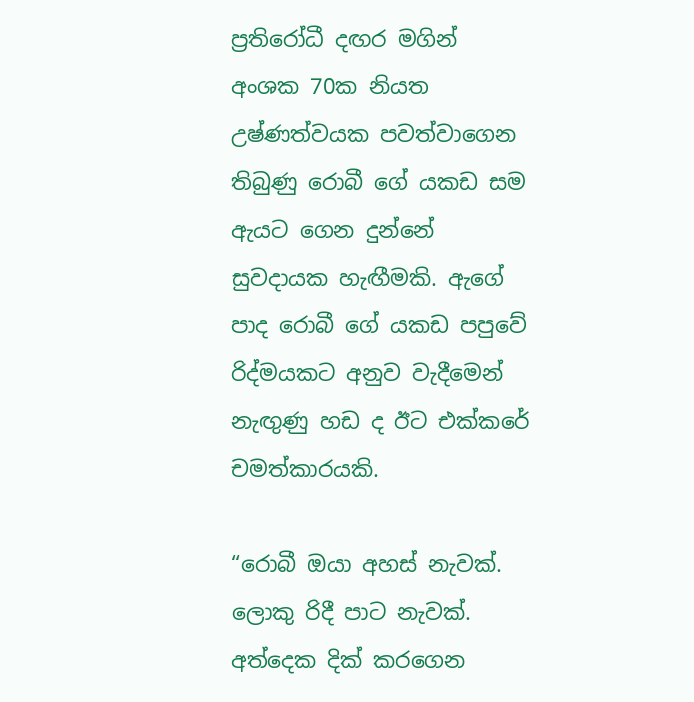ප්‍රතිරෝධී දඟර මගින් අංශක 70ක නියත උෂ්ණත්වයක පවත්වාගෙන තිබුණු රොබී ගේ යකඩ සම ඇයට ගෙන දුන්නේ සුවදායක හැඟීමකි. ඇගේ පාද රොබී ගේ යකඩ පපුවේ රිද්මයකට අනුව වැදීමෙන් නැඟුණු හඩ ද ඊට එක්‌කරේ චමත්කාරයකි.

“රොබී ඔයා අහස්‌ නැවක්‌. ලොකු රිදී පාට නැවක්‌. අත්දෙක දික්‌ කරගෙන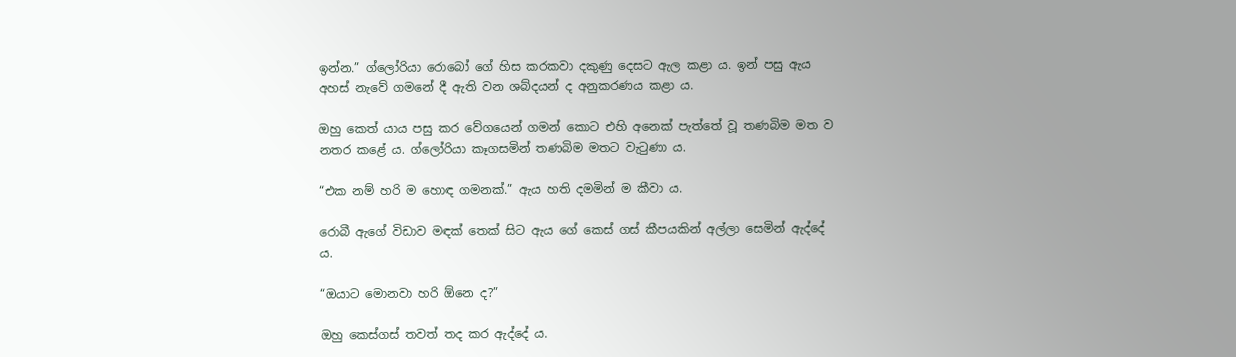ඉන්න.” ග්ලෝරියා රොබෝ ගේ හිස කරකවා දකුණු දෙසට ඇල කළා ය. ඉන් පසු ඇය අහස්‌ නැවේ ගමනේ දී ඇති වන ශබ්දයන් ද අනුකරණය කළා ය.

ඔහු කෙත් යාය පසු කර වේගයෙන් ගමන් කොට එහි අනෙක්‌ පැත්තේ වූ තණබිම මත ව නතර කළේ ය. ග්ලෝරියා කෑගසමින් තණබිම මතට වැටුණා ය.

“එක නම් හරි ම හොඳ ගමනක්‌.” ඇය හති දමමින් ම කීවා ය.

රොබී ඇගේ විඩාව මඳක්‌ තෙක්‌ සිට ඇය ගේ කෙස්‌ ගස්‌ කීපයකින් අල්ලා සෙමින් ඇද්දේ ය.

“ඔයාට මොනවා හරි ඕනෙ ද?”

ඔහු කෙස්‌ගස්‌ තවත් තද කර ඇද්දේ ය.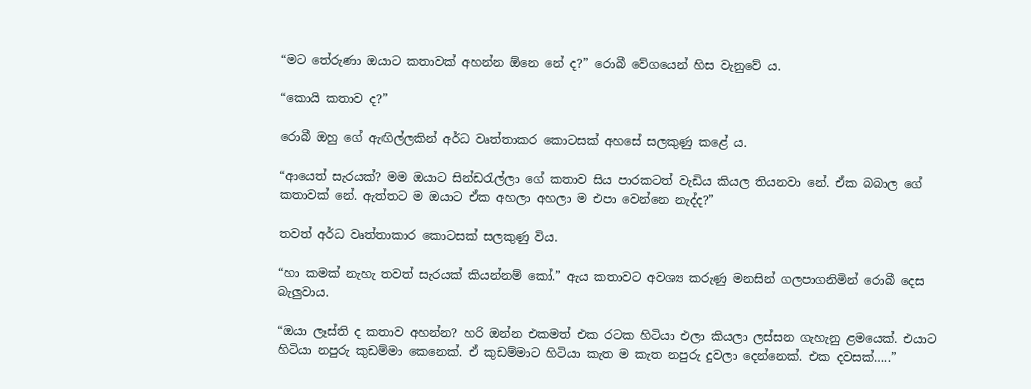“මට තේරුණා ඔයාට කතාවක්‌ අහන්න ඕනෙ නේ ද?” රොබී වේගයෙන් හිස වැනුවේ ය.

“කොයි කතාව ද?”

රොබී ඔහු ගේ ඇඟිල්ලකින් අර්ධ වෘත්තාකර කොටසක්‌ අහසේ සලකුණු කළේ ය.

“ආයෙත් සැරයක්‌? මම ඔයාට සින්ඩරැල්ලා ගේ කතාව සිය පාරකටත් වැඩිය කියල තියනවා නේ. ඒක බබාල ගේ කතාවක්‌ නේ. ඇත්තට ම ඔයාට ඒක අහලා අහලා ම එපා වෙන්නෙ නැද්ද?”

තවත් අර්ධ වෘත්තාකාර කොටසක්‌ සලකුණු විය.

“හා කමක්‌ නැහැ තවත් සැරයක්‌ කියන්නම් කෝ.” ඇය කතාවට අවශ්‍ය කරුණු මනසින් ගලපාගනිමින් රොබී දෙස බැලුවාය.

“ඔයා ලෑස්‌ති ද කතාව අහන්න? හරි ඔන්න එකමත් එක රටක හිටියා එලා කියලා ලස්‌සන ගැහැනු ළමයෙක්‌. එයාට හිටියා නපුරු කුඩම්මා කෙනෙක්‌. ඒ කුඩම්මාට හිටියා කැත ම කැත නපුරු දුවලා දෙන්නෙක්‌. එක දවසක්‌…..”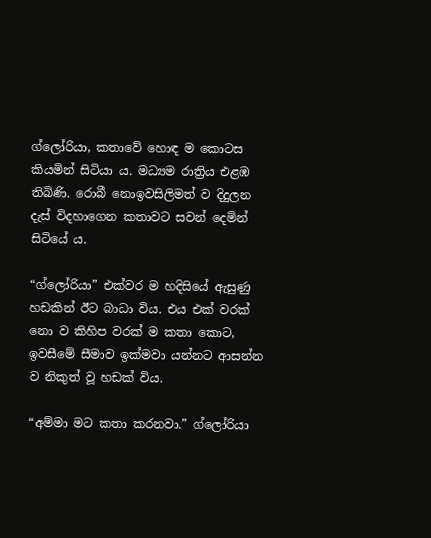ග්ලෝරියා, කතාවේ හොඳ ම කොටස කියමින් සිටියා ය. මධ්‍යම රාත්‍රිය එළඹ තිබිණි. රොබී නොඉවසිලිමත් ව දිදුලන දැස්‌ විදහාගෙන කතාවට සවන් දෙමින් සිටියේ ය.

“ග්ලෝරියා” එක්‌වර ම හදිසියේ ඇසුණු හඩකින් ඊට බාධා විය. එය එක්‌ වරක්‌ නො ව කිහිප වරක්‌ ම කතා කොට, ඉවසීමේ සීමාව ඉක්‌මවා යන්නට ආසන්න ව නිකුත් වූ හඩක්‌ විය.

“අම්මා මට කතා කරනවා.” ග්ලෝරියා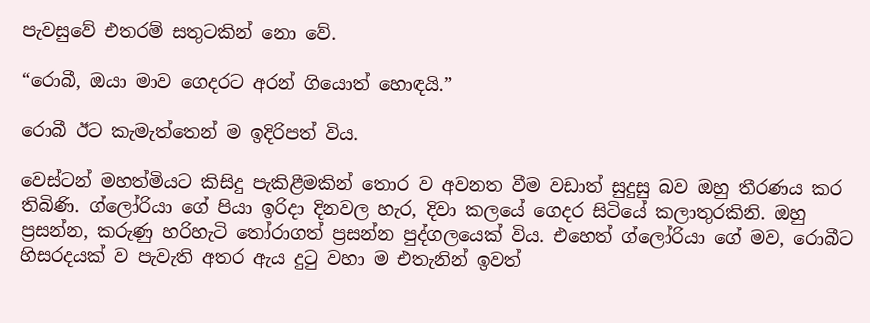පැවසුවේ එතරම් සතුටකින් නො වේ.

“රොබී, ඔයා මාව ගෙදරට අරන් ගියොත් හොඳයි.”

රොබී ඊට කැමැත්තෙන් ම ඉදිරිපත් විය.

වෙස්‌ටන් මහත්මියට කිසිදු පැකිළීමකින් තොර ව අවනත වීම වඩාත් සුදුසු බව ඔහු තීරණය කර තිබිණි. ග්ලෝරියා ගේ පියා ඉරිදා දිනවල හැර, දිවා කලයේ ගෙදර සිටියේ කලාතුරකිනි. ඔහු ප්‍රසන්න, කරුණු හරිහැටි තෝරාගත් ප්‍රසන්න පුද්ගලයෙක්‌ විය. එහෙත් ග්ලෝරියා ගේ මව, රොබීට හිසරදයක්‌ ව පැවැති අතර ඇය දුටු වහා ම එතැනින් ඉවත්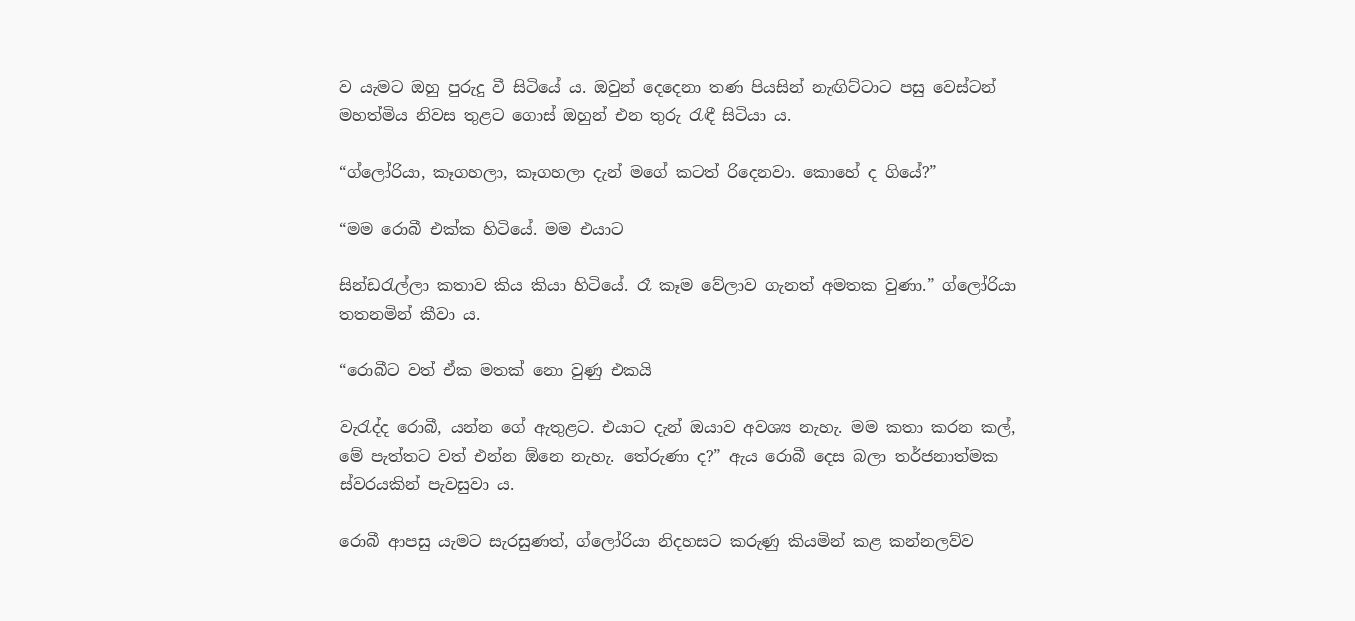ව යැමට ඔහු පුරුදු වී සිටියේ ය. ඔවුන් දෙදෙනා තණ පියසින් නැඟිට්‌ටාට පසු වෙස්‌ටන් මහත්මිය නිවස තුළට ගොස්‌ ඔහුන් එන තුරු රැඳී සිටියා ය.

“ග්ලෝරියා, කෑගහලා, කෑගහලා දැන් මගේ කටත් රිදෙනවා. කොහේ ද ගියේ?”

“මම රොබී එක්‌ක හිටියේ. මම එයාට

සින්ඩරැල්ලා කතාව කිය කියා හිටියේ. රෑ කෑම වේලාව ගැනත් අමතක වුණා.” ග්ලෝරියා තතනමින් කීවා ය.

“රොබීට වත් ඒක මතක්‌ නො වුණු එකයි

වැරැද්ද රොබී, යන්න ගේ ඇතුළට. එයාට දැන් ඔයාව අවශ්‍ය නැහැ. මම කතා කරන කල්, මේ පැත්තට වත් එන්න ඕනෙ නැහැ. තේරුණා ද?” ඇය රොබී දෙස බලා තර්ජනාත්මක ස්‌වරයකින් පැවසුවා ය.

රොබී ආපසු යැමට සැරසුණත්, ග්ලෝරියා නිදහසට කරුණු කියමින් කළ කන්නලව්ව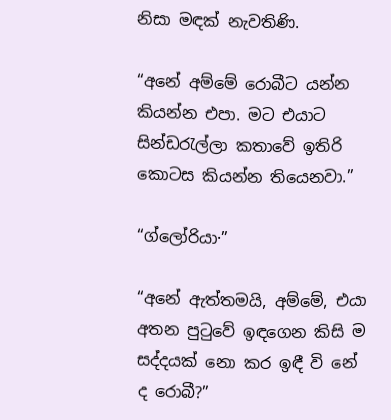නිසා මඳක්‌ නැවතිණි.

“අනේ අම්මේ රොබීට යන්න කියන්න එපා. මට එයාට සින්ඩරැල්ලා කතාවේ ඉතිරි කොටස කියන්න තියෙනවා.”

“ග්ලෝරියා·”

“අනේ ඇත්තමයි, අම්මේ, එයා අතන පුටුවේ ඉඳගෙන කිසි ම සද්දයක්‌ නො කර ඉඳී වි නේ ද රොබී?”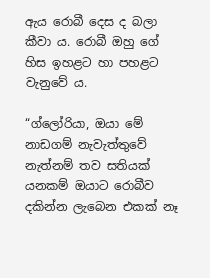ඇය රොබී දෙස ද බලා කීවා ය. රොබී ඔහු ගේ හිස ඉහළට හා පහළට වැනුවේ ය.

“ග්ලෝරියා, ඔයා මේ නාඩගම් නැවැත්තුවේ නැත්නම් තව සතියක්‌ යනකම් ඔයාට රොබීව දකින්න ලැබෙන එකක්‌ නෑ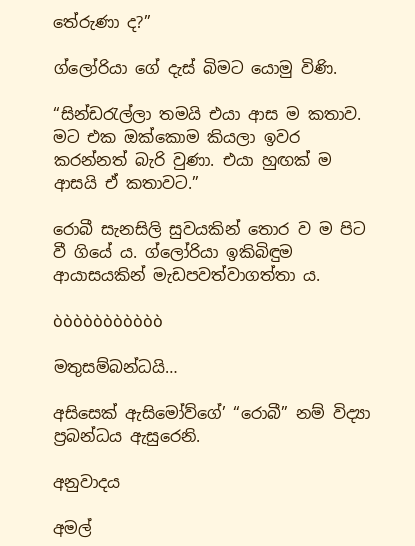තේරුණා ද?”

ග්ලෝරියා ගේ දැස්‌ බිමට යොමු විණි.

“සින්ඩරැල්ලා තමයි එයා ආස ම කතාව. මට එක ඔක්‌කොම කියලා ඉවර කරන්නත් බැරි වුණා. එයා හුඟක්‌ ම ආසයි ඒ කතාවට.”

රොබී සැනසිලි සුවයකින් තොර ව ම පිට වී ගියේ ය. ග්ලෝරියා ඉකිබිඳුම ආයාසයකින් මැඩපවත්වාගත්තා ය.

òòòòòòòòòòò

මතුසම්බන්ධයි…

අසිසෙක්‌ ඇසිමෝව්ගේ’ “රොබී” නම් විද්‍යා ප්‍රබන්ධය ඇසුරෙනි.

අනුවාදය

අමල්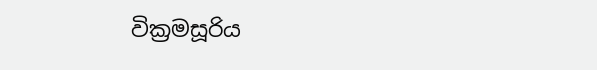වික්‍රමසූරිය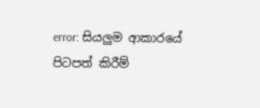error: සියලුම ආකාරයේ පිටපත් කිරීම්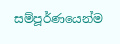සම්පූර්ණයෙන්ම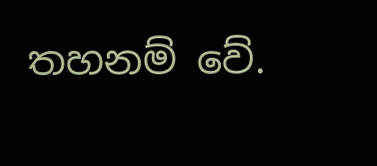තහනම් වේ.